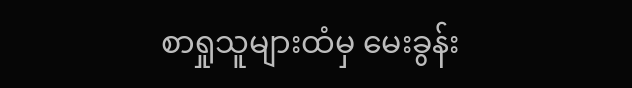စာရှုသူများထံမှ မေးခွန်း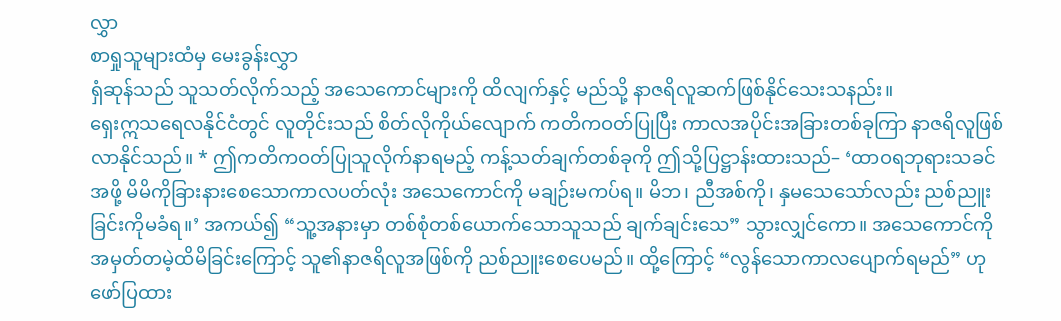လွှာ
စာရှုသူများထံမှ မေးခွန်းလွှာ
ရှံဆုန်သည် သူသတ်လိုက်သည့် အသေကောင်များကို ထိလျက်နှင့် မည်သို့ နာဇရိလူဆက်ဖြစ်နိုင်သေးသနည်း။
ရှေးဣသရေလနိုင်ငံတွင် လူတိုင်းသည် စိတ်လိုကိုယ်လျောက် ကတိကဝတ်ပြုပြီး ကာလအပိုင်းအခြားတစ်ခုကြာ နာဇရိလူဖြစ်လာနိုင်သည်။ * ဤကတိကဝတ်ပြုသူလိုက်နာရမည့် ကန့်သတ်ချက်တစ်ခုကို ဤသို့ပြဋ္ဌာန်းထားသည်– ‘ထာဝရဘုရားသခင်အဖို့ မိမိကိုခြားနားစေသောကာလပတ်လုံး အသေကောင်ကို မချဉ်းမကပ်ရ။ မိဘ၊ ညီအစ်ကို၊ နှမသေသော်လည်း ညစ်ညူးခြင်းကိုမခံရ။’ အကယ်၍ “သူ့အနားမှာ တစ်စုံတစ်ယောက်သောသူသည် ချက်ချင်းသေ” သွားလျှင်ကော။ အသေကောင်ကို အမှတ်တမဲ့ထိမိခြင်းကြောင့် သူ၏နာဇရိလူအဖြစ်ကို ညစ်ညူးစေပေမည်။ ထို့ကြောင့် “လွန်သောကာလပျောက်ရမည်” ဟုဖော်ပြထား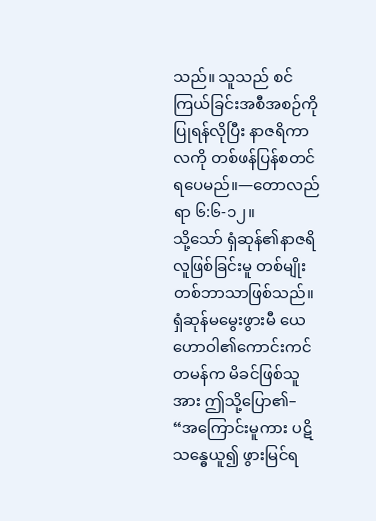သည်။ သူသည် စင်ကြယ်ခြင်းအစီအစဉ်ကို ပြုရန်လိုပြီး နာဇရိကာလကို တစ်ဖန်ပြန်စတင်ရပေမည်။—တောလည်ရာ ၆:၆-၁၂။
သို့သော် ရှံဆုန်၏နာဇရိလူဖြစ်ခြင်းမူ တစ်မျိုးတစ်ဘာသာဖြစ်သည်။ ရှံဆုန်မမွေးဖွားမီ ယေဟောဝါ၏ကောင်းကင်တမန်က မိခင်ဖြစ်သူအား ဤသို့ပြော၏– “အကြောင်းမူကား ပဋိသန္ဓေယူ၍ ဖွားမြင်ရ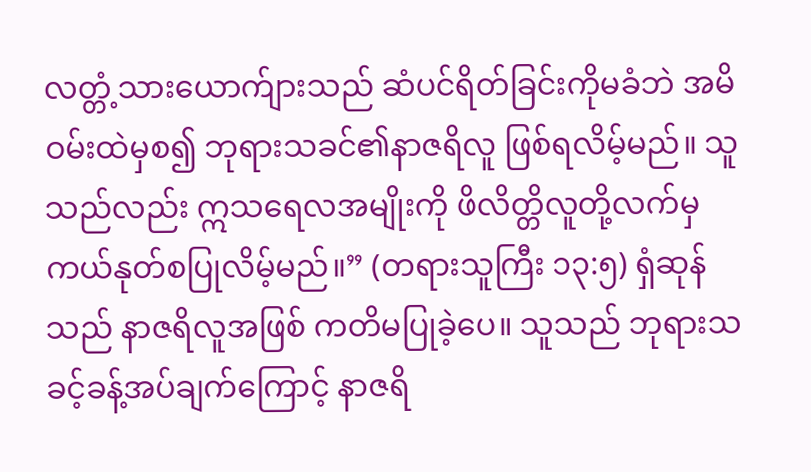လတ္တံ့သားယောက်ျားသည် ဆံပင်ရိတ်ခြင်းကိုမခံဘဲ အမိဝမ်းထဲမှစ၍ ဘုရားသခင်၏နာဇရိလူ ဖြစ်ရလိမ့်မည်။ သူသည်လည်း ဣသရေလအမျိုးကို ဖိလိတ္တိလူတို့လက်မှ ကယ်နုတ်စပြုလိမ့်မည်။” (တရားသူကြီး ၁၃:၅) ရှံဆုန်သည် နာဇရိလူအဖြစ် ကတိမပြုခဲ့ပေ။ သူသည် ဘုရားသခင့်ခန့်အပ်ချက်ကြောင့် နာဇရိ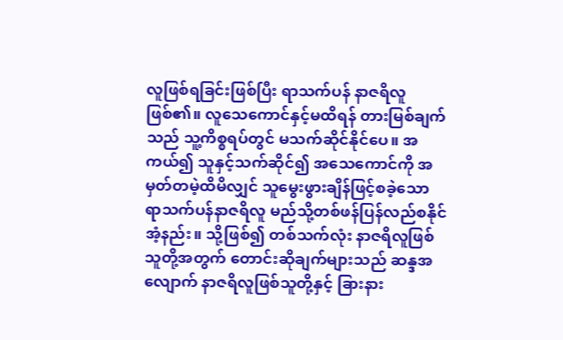လူဖြစ်ရခြင်းဖြစ်ပြီး ရာသက်ပန် နာဇရိလူဖြစ်၏။ လူသေကောင်နှင့်မထိရန် တားမြစ်ချက်သည် သူ့ကိစ္စရပ်တွင် မသက်ဆိုင်နိုင်ပေ။ အကယ်၍ သူနှင့်သက်ဆိုင်၍ အသေကောင်ကို အမှတ်တမဲ့ထိမိလျှင် သူမွေးဖွားချိန်ဖြင့်စခဲ့သော ရာသက်ပန်နာဇရိလူ မည်သို့တစ်ဖန်ပြန်လည်စနိုင်အံ့နည်း။ သို့ဖြစ်၍ တစ်သက်လုံး နာဇရိလူဖြစ်သူတို့အတွက် တောင်းဆိုချက်များသည် ဆန္ဒအလျောက် နာဇရိလူဖြစ်သူတို့နှင့် ခြားနား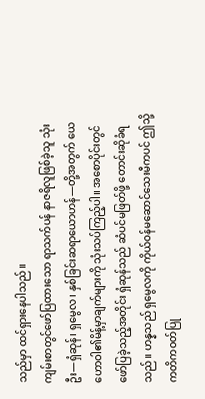သည်မှာ ထင်ရှားနေပါသည်။
ကျမ်းစာတွင်ဖော်ပြထားသော ရာသက်ပန် နာဇရိလူဖြစ်ခဲ့သူ သုံးဦး—ရှံဆုန်၊ ရှမွေလ၊ နှစ်ခြင်းဆရာယောဟန်—တို့အတွက် ယေဟောဝါ၏မိန့်မှာချက်များကို သုံးသပ်ကြည့်ပါ။ အစောပိုင်းတွင် ဖော်ပြခဲ့သည့်အတိုင်း ရှံဆုန်သည် ဆံပင်မဖြတ်ဖို့ တောင်းဆိုခံရသည်။ ဟန္နသည် ရှမွေလကို ကိုယ်ဝန်မဆောင်သေးမီကပင် ဤသို့ကတိကဝတ်ပြု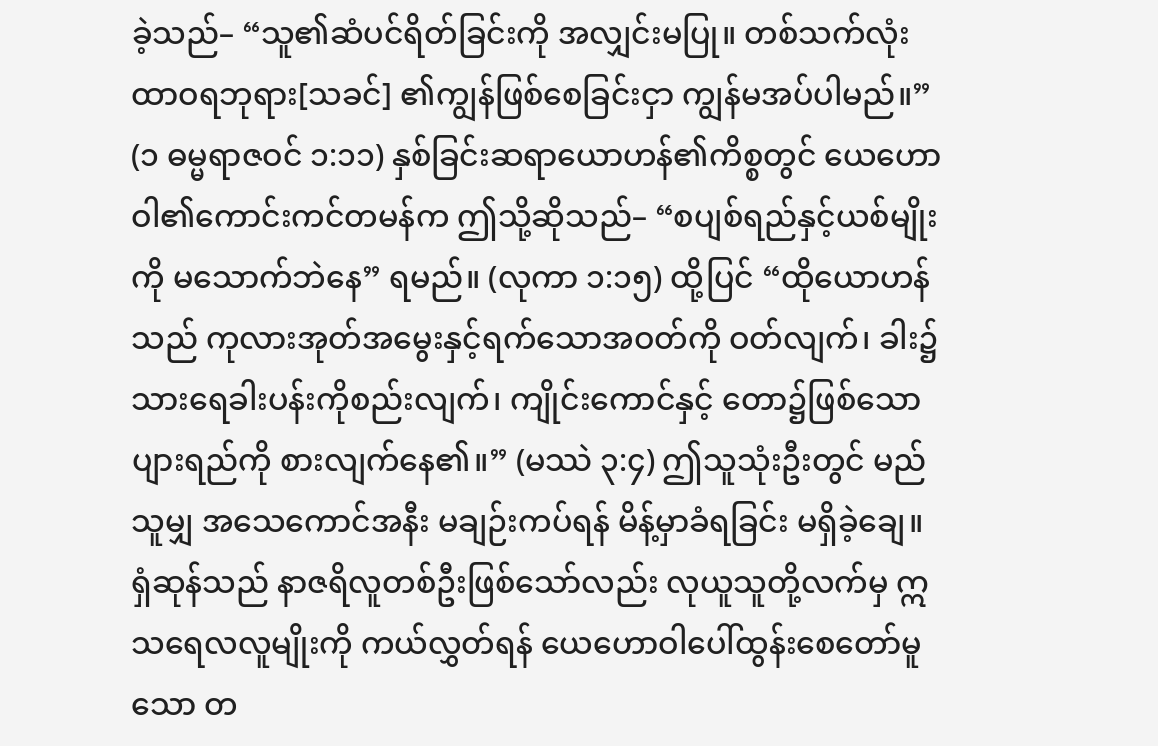ခဲ့သည်– “သူ၏ဆံပင်ရိတ်ခြင်းကို အလျှင်းမပြု။ တစ်သက်လုံး ထာဝရဘုရား[သခင်] ၏ကျွန်ဖြစ်စေခြင်းငှာ ကျွန်မအပ်ပါမည်။” (၁ ဓမ္မရာဇဝင် ၁:၁၁) နှစ်ခြင်းဆရာယောဟန်၏ကိစ္စတွင် ယေဟောဝါ၏ကောင်းကင်တမန်က ဤသို့ဆိုသည်– “စပျစ်ရည်နှင့်ယစ်မျိုးကို မသောက်ဘဲနေ” ရမည်။ (လုကာ ၁:၁၅) ထို့ပြင် “ထိုယောဟန်သည် ကုလားအုတ်အမွေးနှင့်ရက်သောအဝတ်ကို ဝတ်လျက်၊ ခါး၌ သားရေခါးပန်းကိုစည်းလျက်၊ ကျိုင်းကောင်နှင့် တော၌ဖြစ်သောပျားရည်ကို စားလျက်နေ၏။” (မဿဲ ၃:၄) ဤသူသုံးဦးတွင် မည်သူမျှ အသေကောင်အနီး မချဉ်းကပ်ရန် မိန့်မှာခံရခြင်း မရှိခဲ့ချေ။
ရှံဆုန်သည် နာဇရိလူတစ်ဦးဖြစ်သော်လည်း လုယူသူတို့လက်မှ ဣသရေလလူမျိုးကို ကယ်လွှတ်ရန် ယေဟောဝါပေါ်ထွန်းစေတော်မူသော တ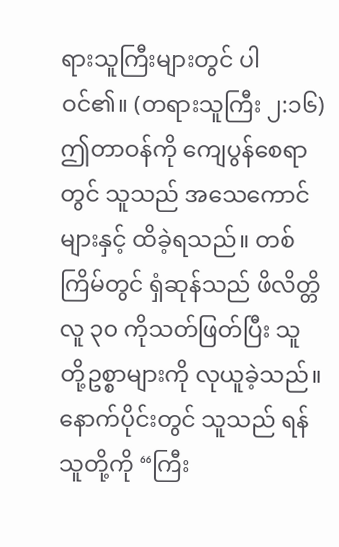ရားသူကြီးများတွင် ပါဝင်၏။ (တရားသူကြီး ၂:၁၆) ဤတာဝန်ကို ကျေပွန်စေရာတွင် သူသည် အသေကောင်များနှင့် ထိခဲ့ရသည်။ တစ်ကြိမ်တွင် ရှံဆုန်သည် ဖိလိတ္တိလူ ၃၀ ကိုသတ်ဖြတ်ပြီး သူတို့ဥစ္စာများကို လုယူခဲ့သည်။ နောက်ပိုင်းတွင် သူသည် ရန်သူတို့ကို “ကြီး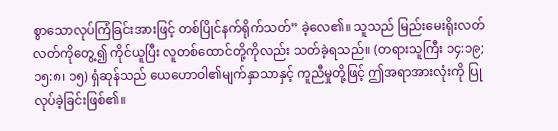စွာသောလုပ်ကြံခြင်းအားဖြင့် တစ်ပြိုင်နက်ရိုက်သတ်” ခဲ့လေ၏။ သူသည် မြည်းမေးရိုးလတ်လတ်ကိုတွေ့၍ ကိုင်ယူပြီး လူတစ်ထောင်တို့ကိုလည်း သတ်ခဲ့ရသည်။ (တရားသူကြီး ၁၄:၁၉; ၁၅:၈၊ ၁၅) ရှံဆုန်သည် ယေဟောဝါ၏မျက်နှာသာနှင့် ကူညီမှုတို့ဖြင့် ဤအရာအားလုံးကို ပြုလုပ်ခဲ့ခြင်းဖြစ်၏။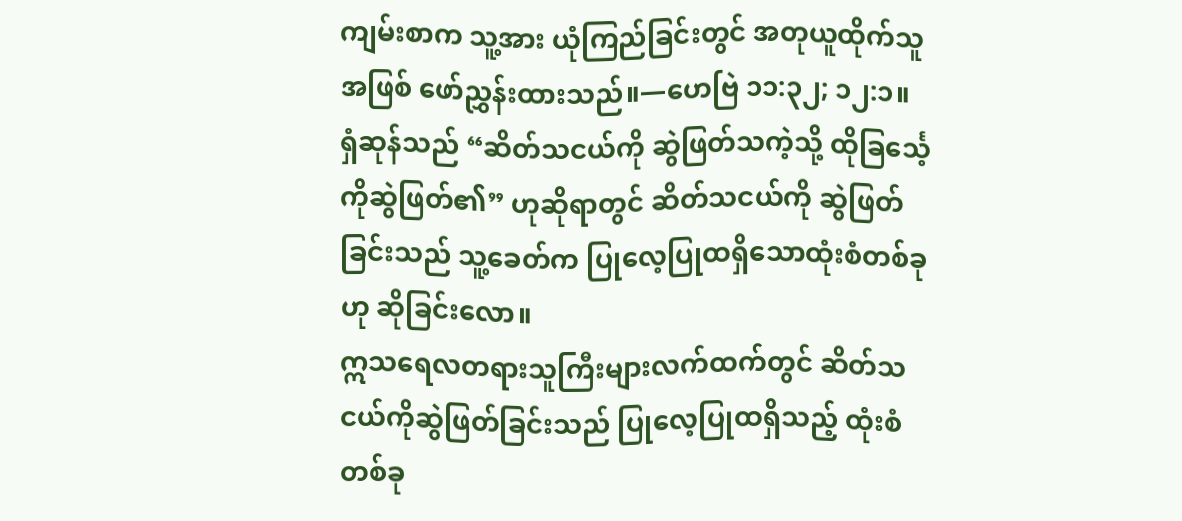ကျမ်းစာက သူ့အား ယုံကြည်ခြင်းတွင် အတုယူထိုက်သူအဖြစ် ဖော်ညွှန်းထားသည်။—ဟေဗြဲ ၁၁:၃၂; ၁၂:၁။
ရှံဆုန်သည် “ဆိတ်သငယ်ကို ဆွဲဖြတ်သကဲ့သို့ ထိုခြင်္သေ့ကိုဆွဲဖြတ်၏” ဟုဆိုရာတွင် ဆိတ်သငယ်ကို ဆွဲဖြတ်ခြင်းသည် သူ့ခေတ်က ပြုလေ့ပြုထရှိသောထုံးစံတစ်ခုဟု ဆိုခြင်းလော။
ဣသရေလတရားသူကြီးများလက်ထက်တွင် ဆိတ်သငယ်ကိုဆွဲဖြတ်ခြင်းသည် ပြုလေ့ပြုထရှိသည့် ထုံးစံတစ်ခု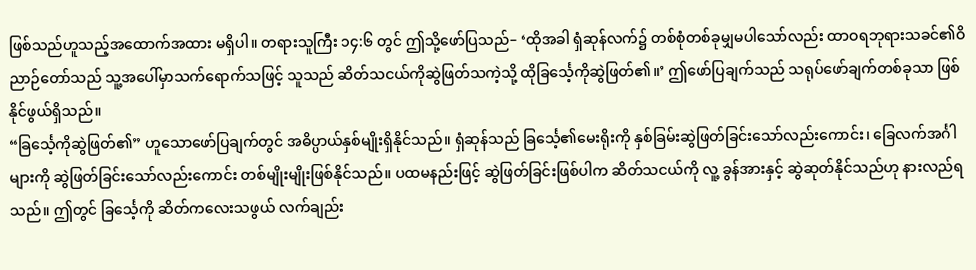ဖြစ်သည်ဟူသည့်အထောက်အထား မရှိပါ။ တရားသူကြီး ၁၄:၆ တွင် ဤသို့ဖော်ပြသည်– ‘ထိုအခါ ရှံဆုန်လက်၌ တစ်စုံတစ်ခုမျှမပါသော်လည်း ထာဝရဘုရားသခင်၏ဝိညာဉ်တော်သည် သူ့အပေါ်မှာသက်ရောက်သဖြင့် သူသည် ဆိတ်သငယ်ကိုဆွဲဖြတ်သကဲ့သို့ ထိုခြင်္သေ့ကိုဆွဲဖြတ်၏။’ ဤဖော်ပြချက်သည် သရုပ်ဖော်ချက်တစ်ခုသာ ဖြစ်နိုင်ဖွယ်ရှိသည်။
“ခြင်္သေ့ကိုဆွဲဖြတ်၏” ဟူသောဖော်ပြချက်တွင် အဓိပ္ပာယ်နှစ်မျိုးရှိနိုင်သည်။ ရှံဆုန်သည် ခြင်္သေ့၏မေးရိုးကို နှစ်ခြမ်းဆွဲဖြတ်ခြင်းသော်လည်းကောင်း၊ ခြေလက်အင်္ဂါများကို ဆွဲဖြတ်ခြင်းသော်လည်းကောင်း တစ်မျိုးမျိုးဖြစ်နိုင်သည်။ ပထမနည်းဖြင့် ဆွဲဖြတ်ခြင်းဖြစ်ပါက ဆိတ်သငယ်ကို လူ့ ခွန်အားနှင့် ဆွဲဆုတ်နိုင်သည်ဟု နားလည်ရသည်။ ဤတွင် ခြင်္သေ့ကို ဆိတ်ကလေးသဖွယ် လက်ချည်း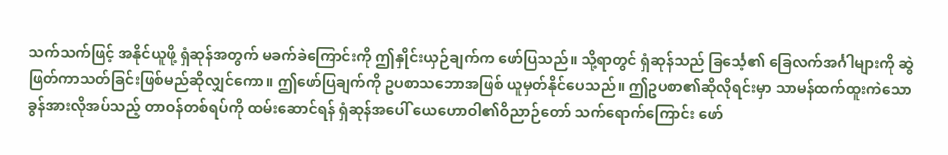သက်သက်ဖြင့် အနိုင်ယူဖို့ ရှံဆုန်အတွက် မခက်ခဲကြောင်းကို ဤနှိုင်းယှဉ်ချက်က ဖော်ပြသည်။ သို့ရာတွင် ရှံဆုန်သည် ခြင်္သေ့၏ ခြေလက်အင်္ဂါများကို ဆွဲဖြတ်ကာသတ်ခြင်းဖြစ်မည်ဆိုလျှင်ကော။ ဤဖော်ပြချက်ကို ဥပစာသဘောအဖြစ် ယူမှတ်နိုင်ပေသည်။ ဤဥပစာ၏ဆိုလိုရင်းမှာ သာမန်ထက်ထူးကဲသောခွန်အားလိုအပ်သည့် တာဝန်တစ်ရပ်ကို ထမ်းဆောင်ရန် ရှံဆုန်အပေါ် ယေဟောဝါ၏ဝိညာဉ်တော် သက်ရောက်ကြောင်း ဖော်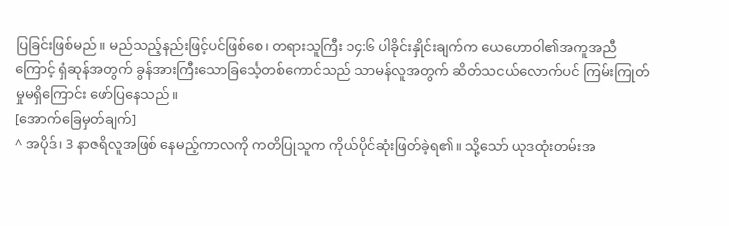ပြခြင်းဖြစ်မည်။ မည်သည့်နည်းဖြင့်ပင်ဖြစ်စေ၊ တရားသူကြီး ၁၄:၆ ပါခိုင်းနှိုင်းချက်က ယေဟောဝါ၏အကူအညီကြောင့် ရှံဆုန်အတွက် ခွန်အားကြီးသောခြင်္သေ့တစ်ကောင်သည် သာမန်လူအတွက် ဆိတ်သငယ်လောက်ပင် ကြမ်းကြုတ်မှုမရှိကြောင်း ဖော်ပြနေသည်။
[အောက်ခြေမှတ်ချက်]
^ အပိုဒ်၊ 3 နာဇရိလူအဖြစ် နေမည့်ကာလကို ကတိပြုသူက ကိုယ်ပိုင်ဆုံးဖြတ်ခဲ့ရ၏။ သို့သော် ယုဒထုံးတမ်းအ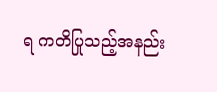ရ ကတိပြုသည့်အနည်း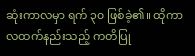ဆုံးကာလမှာ ရက် ၃၀ ဖြစ်ခဲ့၏။ ထိုကာလထက်နည်းသည့် ကတိပြု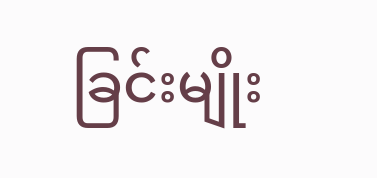ခြင်းမျိုး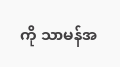ကို သာမန်အ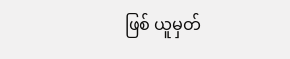ဖြစ် ယူမှတ်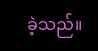ခဲ့သည်။